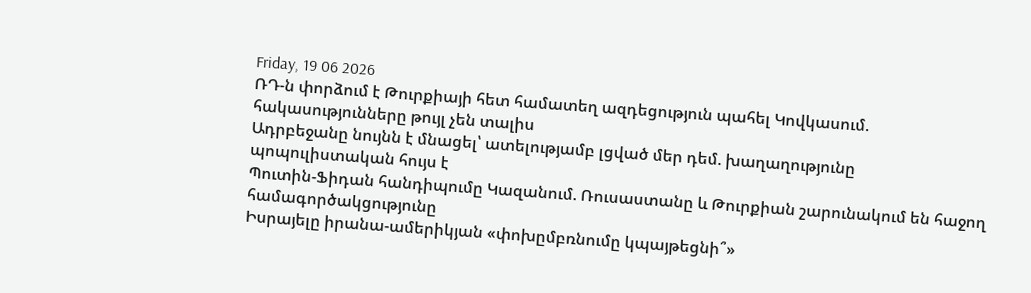Friday, 19 06 2026
ՌԴ-ն փորձում է Թուրքիայի հետ համատեղ ազդեցություն պահել Կովկասում. հակասությունները թույլ չեն տալիս
Ադրբեջանը նույնն է մնացել՝ ատելությամբ լցված մեր դեմ. խաղաղությունը պոպուլիստական հույս է
Պուտին-Ֆիդան հանդիպումը Կազանում. Ռուսաստանը և Թուրքիան շարունակում են հաջող համագործակցությունը
Իսրայելը իրանա-ամերիկյան «փոխըմբռնումը կպայթեցնի՞»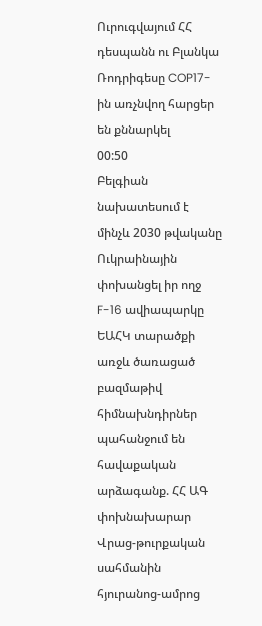Ուրուգվայում ՀՀ դեսպանն ու Բլանկա Ռոդրիգեսը COP17-ին առչնվող հարցեր են քննարկել
00:50
Բելգիան նախատեսում է մինչև 2030 թվականը Ուկրաինային փոխանցել իր ողջ F-16 ավիապարկը
ԵԱՀԿ տարածքի առջև ծառացած բազմաթիվ հիմնախնդիրներ պահանջում են հավաքական արձագանք. ՀՀ ԱԳ փոխնախարար
Վրաց-թուրքական սահմանին հյուրանոց-ամրոց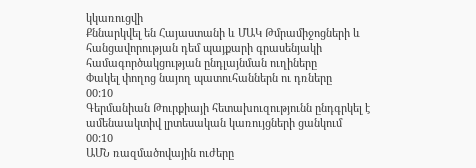կկառուցվի
Քննարկվել են Հայաստանի և ՄԱԿ Թմրամիջոցների և հանցավորության դեմ պայքարի գրասենյակի համագործակցության ընդլայնման ուղիները
Փակել փողոց նայող պատուհաններն ու դռները
00:10
Գերմանիան Թուրքիայի հետախուզությունն ընդգրկել է ամենաակտիվ լրտեսական կառույցների ցանկում
00:10
ԱՄՆ ռազմածովային ուժերը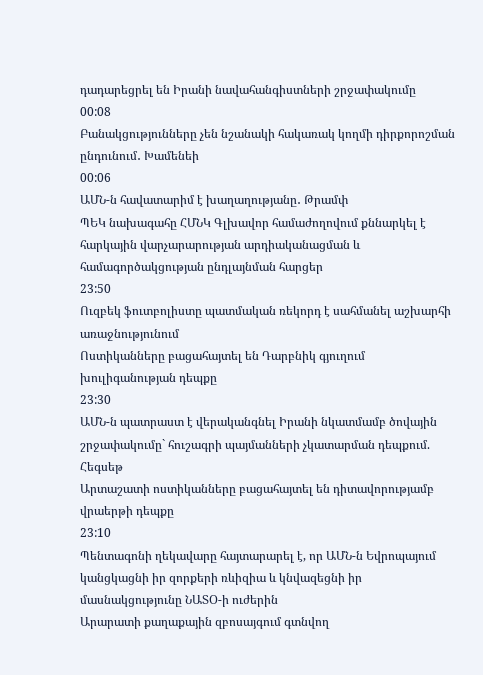դադարեցրել են Իրանի նավահանգիստների շրջափակումը
00:08
Բանակցությունները չեն նշանակի հակառակ կողմի դիրքորոշման ընդունում․ Խամենեի
00:06
ԱՄՆ-ն հավատարիմ է խաղաղությանը․ Թրամփ
ՊԵԿ նախագահը ՀՄՆԿ Գլխավոր համաժողովում քննարկել է հարկային վարչարարության արդիականացման և համագործակցության ընդլայնման հարցեր
23:50
Ուզբեկ ֆուտբոլիստը պատմական ռեկորդ է սահմանել աշխարհի առաջնությունում
Ոստիկանները բացահայտել են Դարբնիկ գյուղում խուլիգանության դեպքը
23:30
ԱՄՆ-ն պատրաստ է վերականգնել Իրանի նկատմամբ ծովային շրջափակումը` հուշագրի պայմանների չկատարման դեպքում. Հեգսեթ
Արտաշատի ոստիկանները բացահայտել են դիտավորությամբ վրաերթի դեպքը
23:10
Պենտագոնի ղեկավարը հայտարարել է, որ ԱՄՆ-ն Եվրոպայում կանցկացնի իր զորքերի ռևիզիա և կնվազեցնի իր մասնակցությունը ՆԱՏՕ-ի ուժերին
Արարատի քաղաքային զբոսայգում գտնվող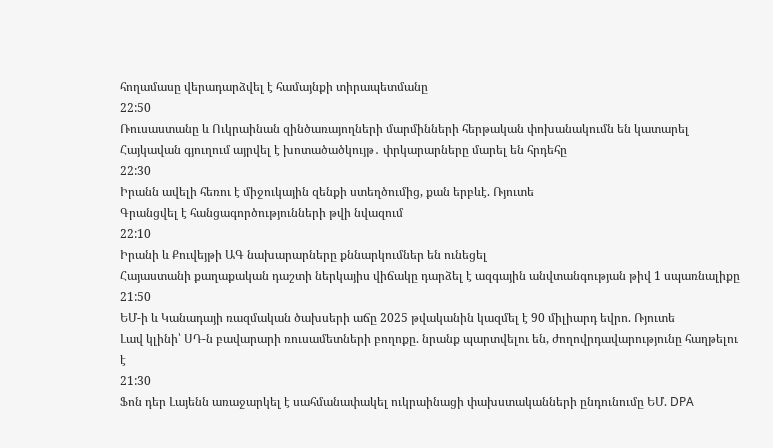հողամասը վերադարձվել է համայնքի տիրապետմանը
22:50
Ռուսաստանը և Ուկրաինան զինծառայողների մարմինների հերթական փոխանակումն են կատարել
Հայկավան գյուղում այրվել է խոտածածկույթ․ փրկարարները մարել են հրդեհը
22:30
Իրանն ավելի հեռու է միջուկային զենքի ստեղծումից, քան երբևէ. Ռյուտե
Գրանցվել է հանցագործությունների թվի նվազում
22:10
Իրանի և Քուվեյթի ԱԳ նախարարները քննարկումներ են ունեցել
Հայաստանի քաղաքական դաշտի ներկայիս վիճակը դարձել է ազգային անվտանգության թիվ 1 սպառնալիքը
21:50
ԵՄ-ի և Կանադայի ռազմական ծախսերի աճը 2025 թվականին կազմել է 90 միլիարդ եվրո. Ռյուտե
Լավ կլինի՝ ՍԴ-ն բավարարի ռուսամետների բողոքը. նրանք պարտվելու են, ժողովրդավարությունը հաղթելու է
21:30
Ֆոն դեր Լայենն առաջարկել է սահմանափակել ուկրաինացի փախստականների ընդունումը ԵՄ. DPA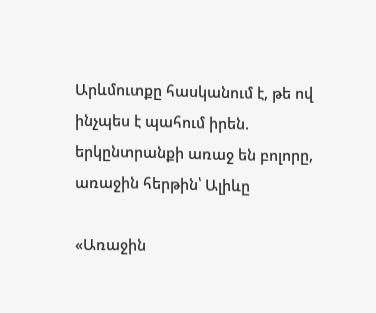Արևմուտքը հասկանում է, թե ով ինչպես է պահում իրեն. երկընտրանքի առաջ են բոլորը, առաջին հերթին՝ Ալիևը

«Առաջին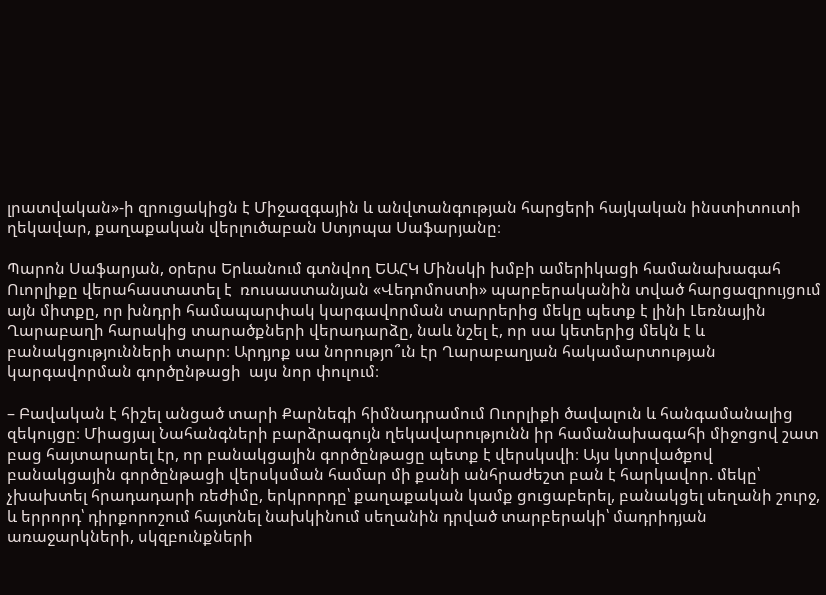լրատվական»-ի զրուցակիցն է Միջազգային և անվտանգության հարցերի հայկական ինստիտուտի ղեկավար, քաղաքական վերլուծաբան Ստյոպա Սաֆարյանը։

Պարոն Սաֆարյան, օրերս Երևանում գտնվող ԵԱՀԿ Մինսկի խմբի ամերիկացի համանախագահ Ուորլիքը վերահաստատել է  ռուսաստանյան «Վեդոմոստի» պարբերականին տված հարցազրույցում այն միտքը, որ խնդրի համապարփակ կարգավորման տարրերից մեկը պետք է լինի Լեռնային Ղարաբաղի հարակից տարածքների վերադարձը, նաև նշել է, որ սա կետերից մեկն է և բանակցությունների տարր։ Արդյոք սա նորությո՞ւն էր Ղարաբաղյան հակամարտության կարգավորման գործընթացի  այս նոր փուլում։

– Բավական է հիշել անցած տարի Քարնեգի հիմնադրամում Ուորլիքի ծավալուն և հանգամանալից զեկույցը։ Միացյալ Նահանգների բարձրագույն ղեկավարությունն իր համանախագահի միջոցով շատ բաց հայտարարել էր, որ բանակցային գործընթացը պետք է վերսկսվի։ Այս կտրվածքով բանակցային գործընթացի վերսկսման համար մի քանի անհրաժեշտ բան է հարկավոր. մեկը՝ չխախտել հրադադարի ռեժիմը, երկրորդը՝ քաղաքական կամք ցուցաբերել, բանակցել սեղանի շուրջ, և երրորդ՝ դիրքորոշում հայտնել նախկինում սեղանին դրված տարբերակի՝ մադրիդյան առաջարկների, սկզբունքների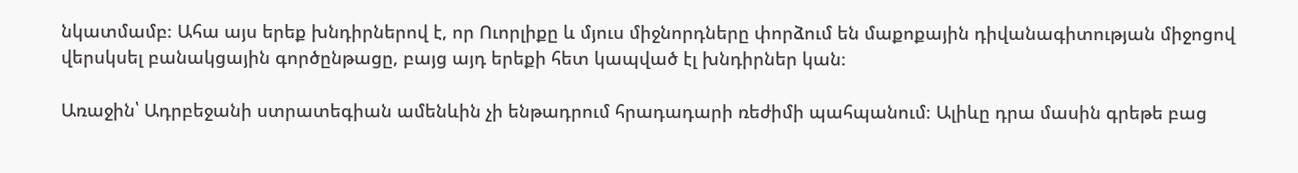նկատմամբ։ Ահա այս երեք խնդիրներով է, որ Ուորլիքը և մյուս միջնորդները փորձում են մաքոքային դիվանագիտության միջոցով վերսկսել բանակցային գործընթացը, բայց այդ երեքի հետ կապված էլ խնդիրներ կան։

Առաջին՝ Ադրբեջանի ստրատեգիան ամենևին չի ենթադրում հրադադարի ռեժիմի պահպանում։ Ալիևը դրա մասին գրեթե բաց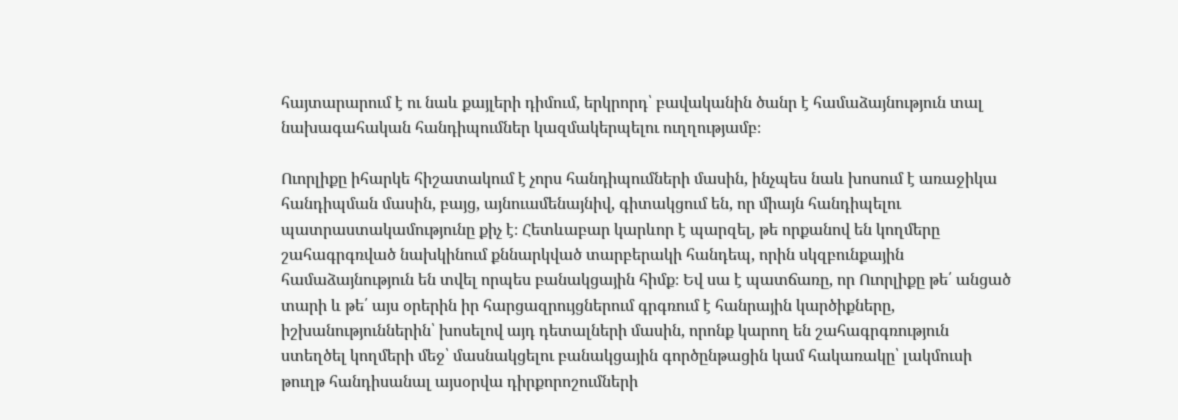հայտարարում է ու նաև քայլերի դիմում, երկրորդ՝ բավականին ծանր է համաձայնություն տալ նախագահական հանդիպումներ կազմակերպելու ուղղությամբ։

Ուորլիքը իհարկե հիշատակում է չորս հանդիպումների մասին, ինչպես նաև խոսում է առաջիկա հանդիպման մասին, բայց, այնուամենայնիվ, գիտակցում են, որ միայն հանդիպելու պատրաստակամությունը քիչ է։ Հետևաբար կարևոր է պարզել, թե որքանով են կողմերը  շահագրգռված նախկինում քննարկված տարբերակի հանդեպ, որին սկզբունքային համաձայնություն են տվել որպես բանակցային հիմք։ Եվ սա է պատճառը, որ Ուորլիքը թե՛ անցած տարի և թե՛ այս օրերին իր հարցազրույցներում գրգռում է հանրային կարծիքները, իշխանություններին՝ խոսելով այդ դետալների մասին, որոնք կարող են շահագրգռություն ստեղծել կողմերի մեջ՝ մասնակցելու բանակցային գործընթացին կամ հակառակը՝ լակմուսի թուղթ հանդիսանալ այսօրվա դիրքորոշումների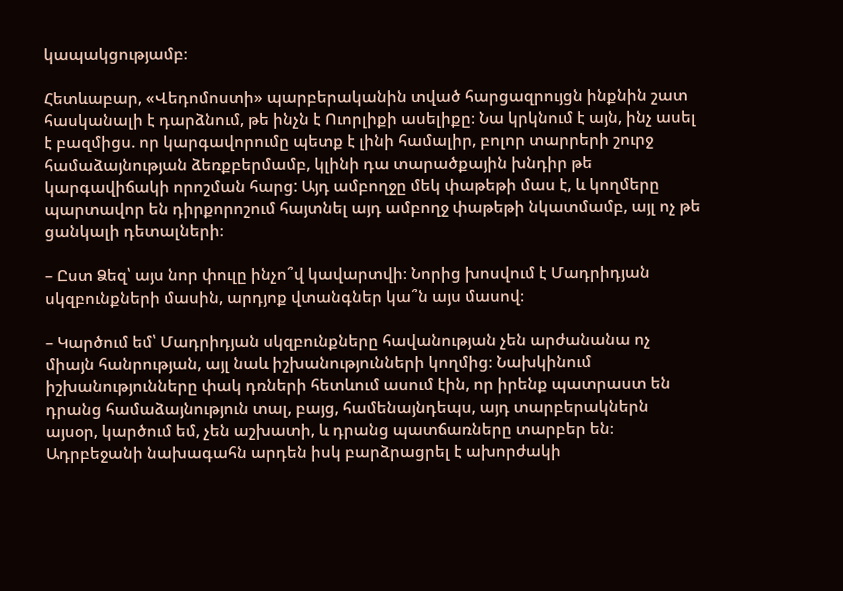կապակցությամբ։

Հետևաբար, «Վեդոմոստի» պարբերականին տված հարցազրույցն ինքնին շատ հասկանալի է դարձնում, թե ինչն է Ուորլիքի ասելիքը։ Նա կրկնում է այն, ինչ ասել է բազմիցս. որ կարգավորումը պետք է լինի համալիր, բոլոր տարրերի շուրջ համաձայնության ձեռքբերմամբ, կլինի դա տարածքային խնդիր թե կարգավիճակի որոշման հարց: Այդ ամբողջը մեկ փաթեթի մաս է, և կողմերը պարտավոր են դիրքորոշում հայտնել այդ ամբողջ փաթեթի նկատմամբ, այլ ոչ թե ցանկալի դետալների։

– Ըստ Ձեզ՝ այս նոր փուլը ինչո՞վ կավարտվի։ Նորից խոսվում է Մադրիդյան սկզբունքների մասին, արդյոք վտանգներ կա՞ն այս մասով։

– Կարծում եմ՝ Մադրիդյան սկզբունքները հավանության չեն արժանանա ոչ միայն հանրության, այլ նաև իշխանությունների կողմից։ Նախկինում իշխանությունները փակ դռների հետևում ասում էին, որ իրենք պատրաստ են դրանց համաձայնություն տալ, բայց, համենայնդեպս, այդ տարբերակներն այսօր, կարծում եմ, չեն աշխատի, և դրանց պատճառները տարբեր են։ Ադրբեջանի նախագահն արդեն իսկ բարձրացրել է ախորժակի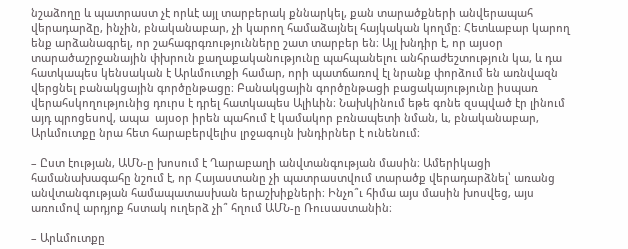նշաձողը և պատրաստ չէ որևէ այլ տարբերակ քննարկել, քան տարածքների անվերապահ վերադարձը, ինչին, բնականաբար, չի կարող համաձայնել հայկական կողմը։ Հետևաբար կարող ենք արձանագրել, որ շահագրգռությունները շատ տարբեր են։ Այլ խնդիր է, որ այսօր տարածաշրջանային փխրուն քաղաքականությունը պահպանելու անհրաժեշտություն կա, և դա հատկապես կենսական է Արևմուտքի համար, որի պատճառով էլ նրանք փորձում են առնվազն վերցնել բանակցային գործընթացը։ Բանակցային գործընթացի բացակայությունը իսպառ վերահսկողությունից դուրս է դրել հատկապես Ալիևին։ Նախկինում եթե գոնե զսպված էր լինում այդ պրոցեսով, ապա  այսօր իրեն պահում է կամակոր բռնապետի նման, և, բնականաբար, Արևմուտքը նրա հետ հարաբերվելիս լրջագույն խնդիրներ է ունենում։

– Ըստ էության, ԱՄՆ-ը խոսում է Ղարաբաղի անվտանգության մասին։ Ամերիկացի համանախագահը նշում է, որ Հայաստանը չի պատրաստվում տարածք վերադարձնել՝ առանց անվտանգության համապատասխան երաշխիքների։ Ինչո՞ւ հիմա այս մասին խոսվեց, այս առումով արդյոք հստակ ուղերձ չի՞ հղում ԱՄՆ-ը Ռուսաստանին։

– Արևմուտքը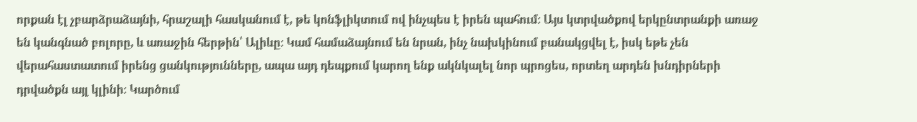որքան էլ չբարձրաձայնի, հրաշալի հասկանում է, թե կոնֆլիկտում ով ինչպես է իրեն պահում։ Այս կտրվածքով երկընտրանքի առաջ են կանգնած բոլորը, և առաջին հերթին՝ Ալիևը։ Կամ համաձայնում են նրան, ինչ նախկինում բանակցվել է, իսկ եթե չեն վերահաստատում իրենց ցանկությունները, ապա այդ դեպքում կարող ենք ակնկալել նոր պրոցես, որտեղ արդեն խնդիրների դրվածքն այլ կլինի։ Կարծում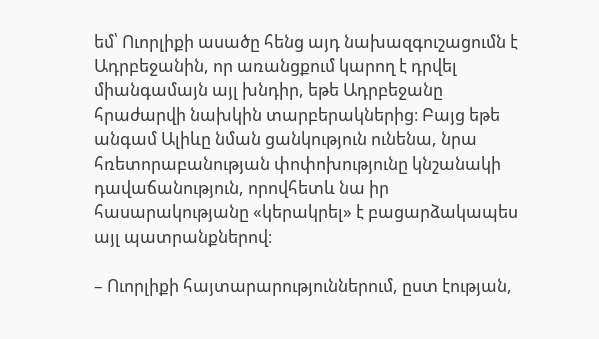եմ՝ Ուորլիքի ասածը հենց այդ նախազգուշացումն է Ադրբեջանին, որ առանցքում կարող է դրվել միանգամայն այլ խնդիր, եթե Ադրբեջանը հրաժարվի նախկին տարբերակներից։ Բայց եթե անգամ Ալիևը նման ցանկություն ունենա, նրա հռետորաբանության փոփոխությունը կնշանակի դավաճանություն, որովհետև նա իր հասարակությանը «կերակրել» է բացարձակապես այլ պատրանքներով։

– Ուորլիքի հայտարարություններում, ըստ էության,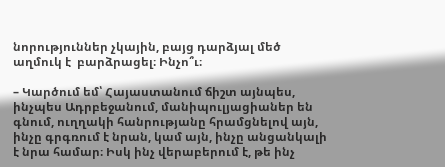նորություններ չկային, բայց դարձյալ մեծ աղմուկ է  բարձրացել։ Ինչո՞ւ։

– Կարծում եմ՝ Հայաստանում ճիշտ այնպես, ինչպես Ադրբեջանում, մանիպուլյացիաներ են գնում, ուղղակի հանրությանը հրամցնելով այն, ինչը գրգռում է նրան, կամ այն, ինչը անցանկալի է նրա համար։ Իսկ ինչ վերաբերում է, թե ինչ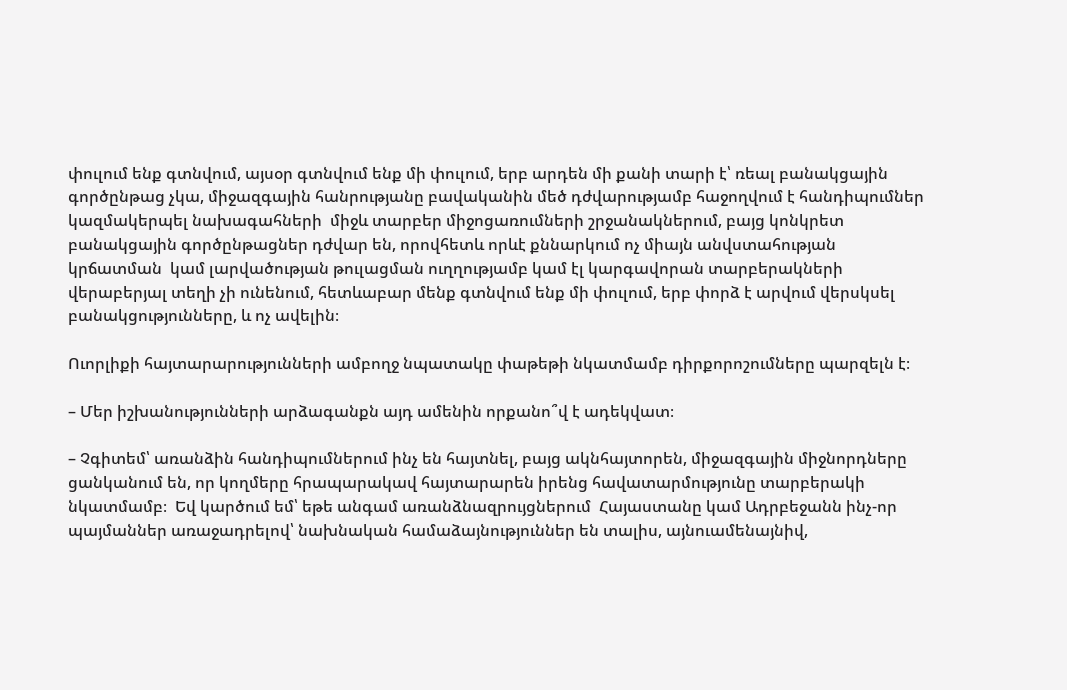փուլում ենք գտնվում, այսօր գտնվում ենք մի փուլում, երբ արդեն մի քանի տարի է՝ ռեալ բանակցային գործընթաց չկա, միջազգային հանրությանը բավականին մեծ դժվարությամբ հաջողվում է հանդիպումներ կազմակերպել նախագահների  միջև տարբեր միջոցառումների շրջանակներում, բայց կոնկրետ բանակցային գործընթացներ դժվար են, որովհետև որևէ քննարկում ոչ միայն անվստահության կրճատման  կամ լարվածության թուլացման ուղղությամբ կամ էլ կարգավորան տարբերակների վերաբերյալ տեղի չի ունենում, հետևաբար մենք գտնվում ենք մի փուլում, երբ փորձ է արվում վերսկսել բանակցությունները, և ոչ ավելին։

Ուորլիքի հայտարարությունների ամբողջ նպատակը փաթեթի նկատմամբ դիրքորոշումները պարզելն է։

– Մեր իշխանությունների արձագանքն այդ ամենին որքանո՞վ է ադեկվատ։

– Չգիտեմ՝ առանձին հանդիպումներում ինչ են հայտնել, բայց ակնհայտորեն, միջազգային միջնորդները ցանկանում են, որ կողմերը հրապարակավ հայտարարեն իրենց հավատարմությունը տարբերակի նկատմամբ։  Եվ կարծում եմ՝ եթե անգամ առանձնազրույցներում  Հայաստանը կամ Ադրբեջանն ինչ-որ պայմաններ առաջադրելով՝ նախնական համաձայնություններ են տալիս, այնուամենայնիվ,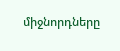միջնորդները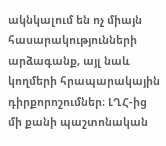ակնկալում են ոչ միայն հասարակությունների արձագանք, այլ նաև կողմերի հրապարակային դիրքորոշումներ։ ԼՂՀ-ից մի քանի պաշտոնական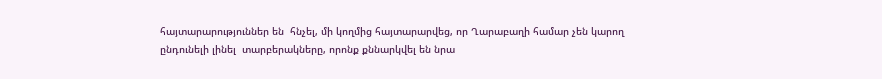հայտարարություններ են  հնչել, մի կողմից հայտարարվեց, որ Ղարաբաղի համար չեն կարող ընդունելի լինել  տարբերակները, որոնք քննարկվել են նրա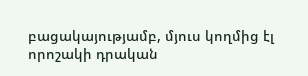բացակայությամբ, մյուս կողմից էլ որոշակի դրական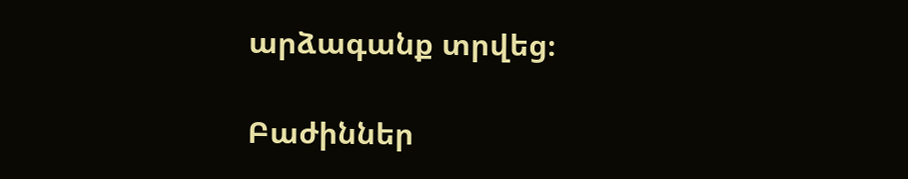արձագանք տրվեց։

Բաժիններ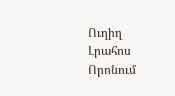Ուղիղ
Լրահոս
Որոնում